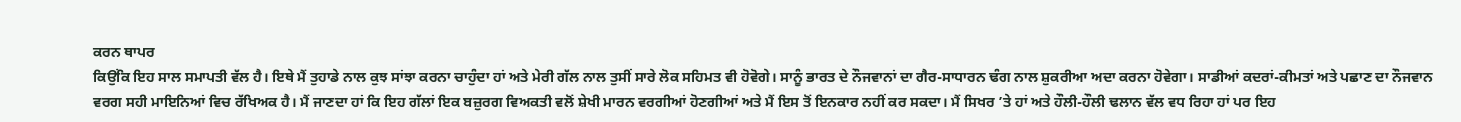ਕਰਨ ਥਾਪਰ
ਕਿਉਂਕਿ ਇਹ ਸਾਲ ਸਮਾਪਤੀ ਵੱਲ ਹੈ। ਇਥੇ ਮੈਂ ਤੁਹਾਡੇ ਨਾਲ ਕੁਝ ਸਾਂਝਾ ਕਰਨਾ ਚਾਹੁੰਦਾ ਹਾਂ ਅਤੇ ਮੇਰੀ ਗੱਲ ਨਾਲ ਤੁਸੀਂ ਸਾਰੇ ਲੋਕ ਸਹਿਮਤ ਵੀ ਹੋਵੋਗੇ। ਸਾਨੂੰ ਭਾਰਤ ਦੇ ਨੌਜਵਾਨਾਂ ਦਾ ਗੈਰ-ਸਾਧਾਰਨ ਢੰਗ ਨਾਲ ਸ਼ੁਕਰੀਆ ਅਦਾ ਕਰਨਾ ਹੋਵੇਗਾ। ਸਾਡੀਆਂ ਕਦਰਾਂ-ਕੀਮਤਾਂ ਅਤੇ ਪਛਾਣ ਦਾ ਨੌਜਵਾਨ ਵਰਗ ਸਹੀ ਮਾਇਨਿਆਂ ਵਿਚ ਰੱਖਿਅਕ ਹੈ। ਮੈਂ ਜਾਣਦਾ ਹਾਂ ਕਿ ਇਹ ਗੱਲਾਂ ਇਕ ਬਜ਼ੁਰਗ ਵਿਅਕਤੀ ਵਲੋਂ ਸ਼ੇਖੀ ਮਾਰਨ ਵਰਗੀਆਂ ਹੋਣਗੀਆਂ ਅਤੇ ਮੈਂ ਇਸ ਤੋਂ ਇਨਕਾਰ ਨਹੀਂ ਕਰ ਸਕਦਾ। ਮੈਂ ਸਿਖਰ ’ਤੇ ਹਾਂ ਅਤੇ ਹੌਲੀ-ਹੌਲੀ ਢਲਾਨ ਵੱਲ ਵਧ ਰਿਹਾ ਹਾਂ ਪਰ ਇਹ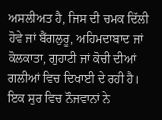ਅਸਲੀਅਤ ਹੈ, ਜਿਸ ਦੀ ਚਮਕ ਦਿੱਲੀ ਹੋਵੇ ਜਾਂ ਬੈਂਗਲੁਰੂ, ਅਹਿਮਦਾਬਾਦ ਜਾਂ ਕੋਲਕਾਤਾ, ਗੁਹਾਟੀ ਜਾਂ ਕੋਚੀ ਦੀਆਂ ਗਲੀਆਂ ਵਿਚ ਦਿਖਾਈ ਦੇ ਰਹੀ ਹੈ। ਇਕ ਸੁਰ ਵਿਚ ਨੌਜਵਾਨਾਂ ਨੇ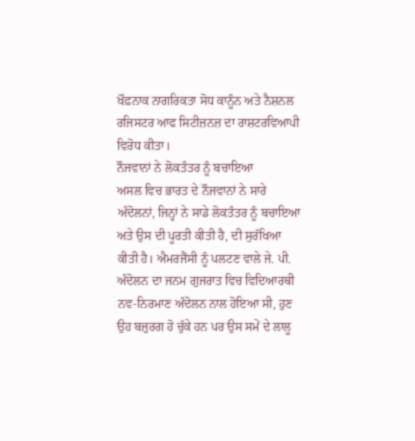ਖੌਫ਼ਨਾਕ ਨਾਗਰਿਕਤਾ ਸੋਧ ਕਾਨੂੰਨ ਅਤੇ ਨੈਸ਼ਨਲ ਰਜਿਸਟਰ ਆਫ ਸਿਟੀਜ਼ਨਜ਼ ਦਾ ਰਾਸ਼ਟਰਵਿਆਪੀ ਵਿਰੋਧ ਕੀਤਾ।
ਨੌਜਵਾਨਾਂ ਨੇ ਲੋਕਤੰਤਰ ਨੂੰ ਬਚਾਇਆ
ਅਸਲ ਵਿਚ ਭਾਰਤ ਦੇ ਨੌਜਵਾਨਾਂ ਨੇ ਸਾਰੇ ਅੰਦੋਲਨਾਂ, ਜਿਨ੍ਹਾਂ ਨੇ ਸਾਡੇ ਲੋਕਤੰਤਰ ਨੂੰ ਬਚਾਇਆ ਅਤੇ ਉਸ ਦੀ ਪੂਰਤੀ ਕੀਤੀ ਹੈ, ਦੀ ਸੁਰੱਖਿਆ ਕੀਤੀ ਹੈ। ਐਮਰਜੈਂਸੀ ਨੂੰ ਪਲਟਣ ਵਾਲੇ ਜੇ. ਪੀ. ਅੰਦੋਲਨ ਦਾ ਜਨਮ ਗੁਜਰਾਤ ਵਿਚ ਵਿਦਿਆਰਥੀ ਨਵ-ਨਿਰਮਾਣ ਅੰਦੋਲਨ ਨਾਲ ਹੋਇਆ ਸੀ, ਹੁਣ ਉਹ ਬਜ਼ੁਰਗ ਹੋ ਚੁੱਕੇ ਹਨ ਪਰ ਉਸ ਸਮੇਂ ਦੇ ਲਾਲੂ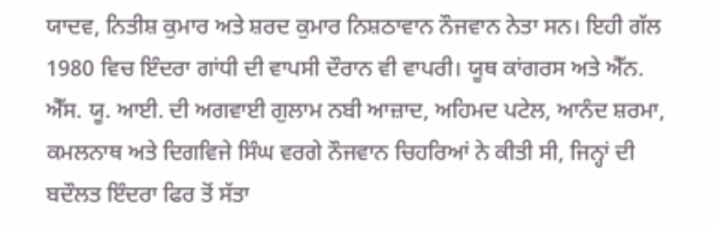ਯਾਦਵ, ਨਿਤੀਸ਼ ਕੁਮਾਰ ਅਤੇ ਸ਼ਰਦ ਕੁਮਾਰ ਨਿਸ਼ਠਾਵਾਨ ਨੌਜਵਾਨ ਨੇਤਾ ਸਨ। ਇਹੀ ਗੱਲ 1980 ਵਿਚ ਇੰਦਰਾ ਗਾਂਧੀ ਦੀ ਵਾਪਸੀ ਦੌਰਾਨ ਵੀ ਵਾਪਰੀ। ਯੂਥ ਕਾਂਗਰਸ ਅਤੇ ਐੱਨ. ਐੱਸ. ਯੂ. ਆਈ. ਦੀ ਅਗਵਾਈ ਗੁਲਾਮ ਨਬੀ ਆਜ਼ਾਦ, ਅਹਿਮਦ ਪਟੇਲ, ਆਨੰਦ ਸ਼ਰਮਾ, ਕਮਲਨਾਥ ਅਤੇ ਦਿਗਵਿਜੇ ਸਿੰਘ ਵਰਗੇ ਨੌਜਵਾਨ ਚਿਹਰਿਆਂ ਨੇ ਕੀਤੀ ਸੀ, ਜਿਨ੍ਹਾਂ ਦੀ ਬਦੌਲਤ ਇੰਦਰਾ ਫਿਰ ਤੋਂ ਸੱਤਾ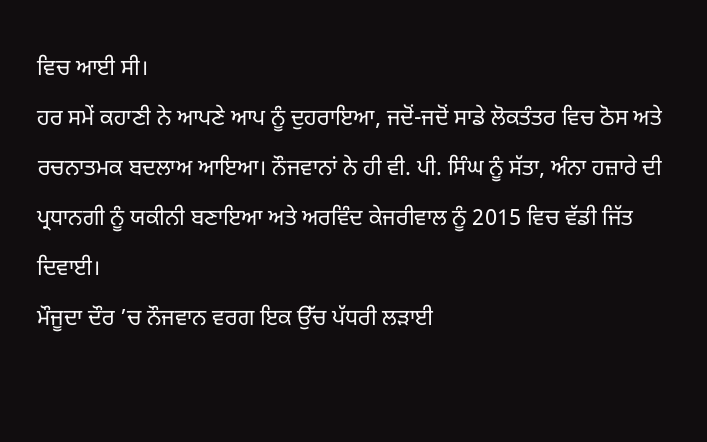ਵਿਚ ਆਈ ਸੀ।
ਹਰ ਸਮੇਂ ਕਹਾਣੀ ਨੇ ਆਪਣੇ ਆਪ ਨੂੰ ਦੁਹਰਾਇਆ, ਜਦੋਂ-ਜਦੋਂ ਸਾਡੇ ਲੋਕਤੰਤਰ ਵਿਚ ਠੋਸ ਅਤੇ ਰਚਨਾਤਮਕ ਬਦਲਾਅ ਆਇਆ। ਨੌਜਵਾਨਾਂ ਨੇ ਹੀ ਵੀ. ਪੀ. ਸਿੰਘ ਨੂੰ ਸੱਤਾ, ਅੰਨਾ ਹਜ਼ਾਰੇ ਦੀ ਪ੍ਰਧਾਨਗੀ ਨੂੰ ਯਕੀਨੀ ਬਣਾਇਆ ਅਤੇ ਅਰਵਿੰਦ ਕੇਜਰੀਵਾਲ ਨੂੰ 2015 ਵਿਚ ਵੱਡੀ ਜਿੱਤ ਦਿਵਾਈ।
ਮੌਜੂਦਾ ਦੌਰ ’ਚ ਨੌਜਵਾਨ ਵਰਗ ਇਕ ਉੱਚ ਪੱਧਰੀ ਲੜਾਈ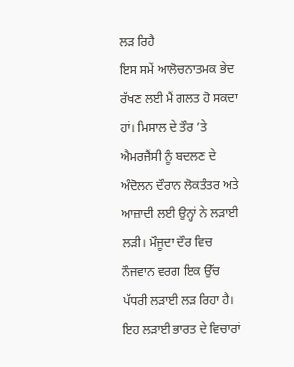ਲੜ ਰਿਹੈ
ਇਸ ਸਮੇਂ ਆਲੋਚਨਾਤਮਕ ਭੇਦ ਰੱਖਣ ਲਈ ਮੈਂ ਗਲਤ ਹੋ ਸਕਦਾ ਹਾਂ। ਮਿਸਾਲ ਦੇ ਤੌਰ ’ਤੇ ਐਮਰਜੈਂਸੀ ਨੂੰ ਬਦਲਣ ਦੇ ਅੰਦੋਲਨ ਦੌਰਾਨ ਲੋਕਤੰਤਰ ਅਤੇ ਆਜ਼ਾਦੀ ਲਈ ਉਨ੍ਹਾਂ ਨੇ ਲੜਾਈ ਲੜੀ। ਮੌਜੂਦਾ ਦੌਰ ਵਿਚ ਨੌਜਵਾਨ ਵਰਗ ਇਕ ਉੱਚ ਪੱਧਰੀ ਲੜਾਈ ਲੜ ਰਿਹਾ ਹੈ। ਇਹ ਲੜਾਈ ਭਾਰਤ ਦੇ ਵਿਚਾਰਾਂ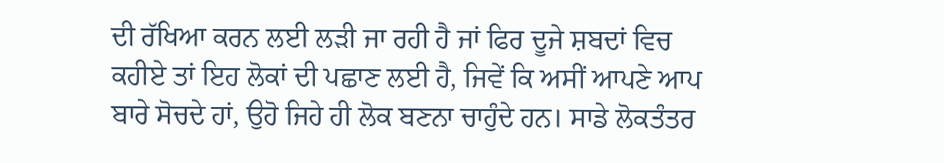ਦੀ ਰੱਖਿਆ ਕਰਨ ਲਈ ਲੜੀ ਜਾ ਰਹੀ ਹੈ ਜਾਂ ਫਿਰ ਦੂਜੇ ਸ਼ਬਦਾਂ ਵਿਚ ਕਹੀਏ ਤਾਂ ਇਹ ਲੋਕਾਂ ਦੀ ਪਛਾਣ ਲਈ ਹੈ, ਜਿਵੇਂ ਕਿ ਅਸੀਂ ਆਪਣੇ ਆਪ ਬਾਰੇ ਸੋਚਦੇ ਹਾਂ, ਉਹੋ ਜਿਹੇ ਹੀ ਲੋਕ ਬਣਨਾ ਚਾਹੁੰਦੇ ਹਨ। ਸਾਡੇ ਲੋਕਤੰਤਰ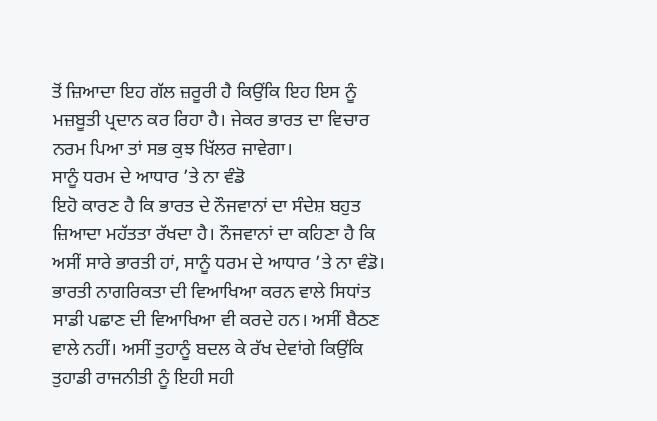ਤੋਂ ਜ਼ਿਆਦਾ ਇਹ ਗੱਲ ਜ਼ਰੂਰੀ ਹੈ ਕਿਉਂਕਿ ਇਹ ਇਸ ਨੂੰ ਮਜ਼ਬੂਤੀ ਪ੍ਰਦਾਨ ਕਰ ਰਿਹਾ ਹੈ। ਜੇਕਰ ਭਾਰਤ ਦਾ ਵਿਚਾਰ ਨਰਮ ਪਿਆ ਤਾਂ ਸਭ ਕੁਝ ਖਿੱਲਰ ਜਾਵੇਗਾ।
ਸਾਨੂੰ ਧਰਮ ਦੇ ਆਧਾਰ ’ਤੇ ਨਾ ਵੰਡੋ
ਇਹੋ ਕਾਰਣ ਹੈ ਕਿ ਭਾਰਤ ਦੇ ਨੌਜਵਾਨਾਂ ਦਾ ਸੰਦੇਸ਼ ਬਹੁਤ ਜ਼ਿਆਦਾ ਮਹੱਤਤਾ ਰੱਖਦਾ ਹੈ। ਨੌਜਵਾਨਾਂ ਦਾ ਕਹਿਣਾ ਹੈ ਕਿ ਅਸੀਂ ਸਾਰੇ ਭਾਰਤੀ ਹਾਂ, ਸਾਨੂੰ ਧਰਮ ਦੇ ਆਧਾਰ ’ਤੇ ਨਾ ਵੰਡੋ। ਭਾਰਤੀ ਨਾਗਰਿਕਤਾ ਦੀ ਵਿਆਖਿਆ ਕਰਨ ਵਾਲੇ ਸਿਧਾਂਤ ਸਾਡੀ ਪਛਾਣ ਦੀ ਵਿਆਖਿਆ ਵੀ ਕਰਦੇ ਹਨ। ਅਸੀਂ ਬੈਠਣ ਵਾਲੇ ਨਹੀਂ। ਅਸੀਂ ਤੁਹਾਨੂੰ ਬਦਲ ਕੇ ਰੱਖ ਦੇਵਾਂਗੇ ਕਿਉਂਕਿ ਤੁਹਾਡੀ ਰਾਜਨੀਤੀ ਨੂੰ ਇਹੀ ਸਹੀ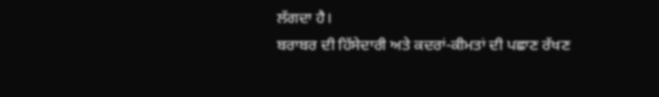ਲੱਗਦਾ ਹੈ।
ਬਰਾਬਰ ਦੀ ਹਿੱਸੇਦਾਰੀ ਅਤੇ ਕਦਰਾਂ-ਕੀਮਤਾਂ ਦੀ ਪਛਾਣ ਰੱਖਣ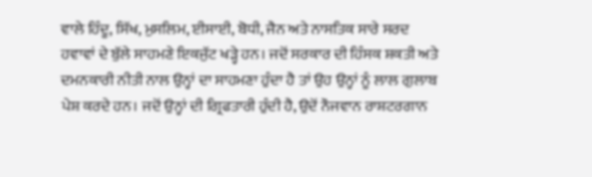ਵਾਲੇ ਹਿੰਦੂ, ਸਿੱਖ, ਮੁਸਲਿਮ, ਈਸਾਈ, ਬੋਧੀ, ਜੈਨ ਅਤੇ ਨਾਸਤਿਕ ਸਾਰੇ ਸਰਦ ਹਵਾਵਾਂ ਦੇ ਬੁੱਲੇ ਸਾਹਮਣੇ ਇਕਜੁੱਟ ਖੜ੍ਹੇ ਹਨ। ਜਦੋਂ ਸਰਕਾਰ ਦੀ ਹਿੰਸਕ ਸ਼ਕਤੀ ਅਤੇ ਦਮਨਕਾਰੀ ਨੀਤੀ ਨਾਲ ਉਨ੍ਹਾਂ ਦਾ ਸਾਹਮਣਾ ਹੁੰਦਾ ਹੈ ਤਾਂ ਉਹ ਉਨ੍ਹਾਂ ਨੂੰ ਲਾਲ ਗੁਲਾਬ ਪੇਸ਼ ਕਰਦੇ ਹਨ। ਜਦੋਂ ਉਨ੍ਹਾਂ ਦੀ ਗ੍ਰਿਫਤਾਰੀ ਹੁੰਦੀ ਹੈ, ਉਦੋਂ ਨੌਜਵਾਨ ਰਾਸ਼ਟਰਗਾਨ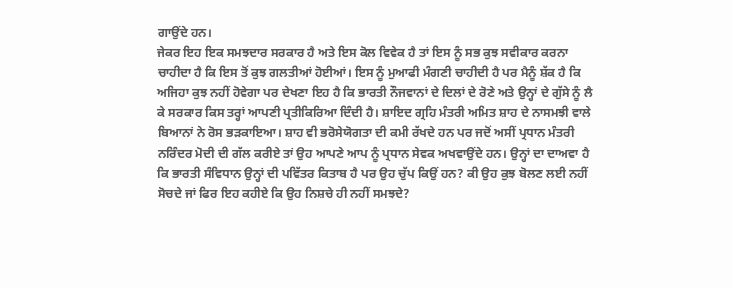ਗਾਉਂਦੇ ਹਨ।
ਜੇਕਰ ਇਹ ਇਕ ਸਮਝਦਾਰ ਸਰਕਾਰ ਹੈ ਅਤੇ ਇਸ ਕੋਲ ਵਿਵੇਕ ਹੈ ਤਾਂ ਇਸ ਨੂੰ ਸਭ ਕੁਝ ਸਵੀਕਾਰ ਕਰਨਾ ਚਾਹੀਦਾ ਹੈ ਕਿ ਇਸ ਤੋਂ ਕੁਝ ਗਲਤੀਆਂ ਹੋਈਆਂ। ਇਸ ਨੂੰ ਮੁਆਫੀ ਮੰਗਣੀ ਚਾਹੀਦੀ ਹੈ ਪਰ ਮੈਨੂੰ ਸ਼ੱਕ ਹੈ ਕਿ ਅਜਿਹਾ ਕੁਝ ਨਹੀਂ ਹੋਵੇਗਾ ਪਰ ਦੇਖਣਾ ਇਹ ਹੈ ਕਿ ਭਾਰਤੀ ਨੌਜਵਾਨਾਂ ਦੇ ਦਿਲਾਂ ਦੇ ਰੋਣੇ ਅਤੇ ਉਨ੍ਹਾਂ ਦੇ ਗੁੱਸੇ ਨੂੰ ਲੈ ਕੇ ਸਰਕਾਰ ਕਿਸ ਤਰ੍ਹਾਂ ਆਪਣੀ ਪ੍ਰਤੀਕਿਰਿਆ ਦਿੰਦੀ ਹੈ। ਸ਼ਾਇਦ ਗ੍ਰਹਿ ਮੰਤਰੀ ਅਮਿਤ ਸ਼ਾਹ ਦੇ ਨਾਸਮਝੀ ਵਾਲੇ ਬਿਆਨਾਂ ਨੇ ਰੋਸ ਭੜਕਾਇਆ। ਸ਼ਾਹ ਵੀ ਭਰੋਸੇਯੋਗਤਾ ਦੀ ਕਮੀ ਰੱਖਦੇ ਹਨ ਪਰ ਜਦੋਂ ਅਸੀਂ ਪ੍ਰਧਾਨ ਮੰਤਰੀ ਨਰਿੰਦਰ ਮੋਦੀ ਦੀ ਗੱਲ ਕਰੀਏ ਤਾਂ ਉਹ ਆਪਣੇ ਆਪ ਨੂੰ ਪ੍ਰਧਾਨ ਸੇਵਕ ਅਖਵਾਉਂਦੇ ਹਨ। ਉਨ੍ਹਾਂ ਦਾ ਦਾਅਵਾ ਹੈ ਕਿ ਭਾਰਤੀ ਸੰਵਿਧਾਨ ਉਨ੍ਹਾਂ ਦੀ ਪਵਿੱਤਰ ਕਿਤਾਬ ਹੈ ਪਰ ਉਹ ਚੁੱਪ ਕਿਉਂ ਹਨ? ਕੀ ਉਹ ਕੁਝ ਬੋਲਣ ਲਈ ਨਹੀਂ ਸੋਚਦੇ ਜਾਂ ਫਿਰ ਇਹ ਕਹੀਏ ਕਿ ਉਹ ਨਿਸ਼ਚੇ ਹੀ ਨਹੀਂ ਸਮਝਦੇ?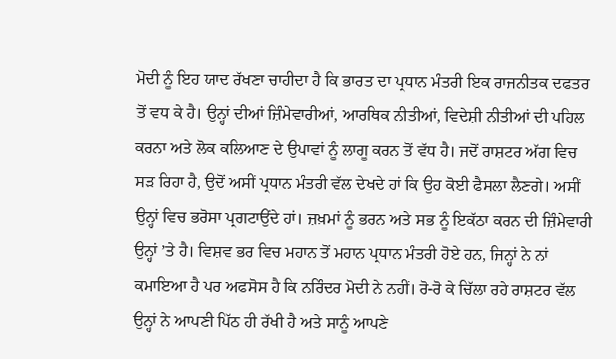ਮੋਦੀ ਨੂੰ ਇਹ ਯਾਦ ਰੱਖਣਾ ਚਾਹੀਦਾ ਹੈ ਕਿ ਭਾਰਤ ਦਾ ਪ੍ਰਧਾਨ ਮੰਤਰੀ ਇਕ ਰਾਜਨੀਤਕ ਦਫਤਰ ਤੋਂ ਵਧ ਕੇ ਹੈ। ਉਨ੍ਹਾਂ ਦੀਆਂ ਜ਼ਿੰਮੇਵਾਰੀਆਂ, ਆਰਥਿਕ ਨੀਤੀਆਂ, ਵਿਦੇਸ਼ੀ ਨੀਤੀਆਂ ਦੀ ਪਹਿਲ ਕਰਨਾ ਅਤੇ ਲੋਕ ਕਲਿਆਣ ਦੇ ਉਪਾਵਾਂ ਨੂੰ ਲਾਗੂ ਕਰਨ ਤੋਂ ਵੱਧ ਹੈ। ਜਦੋਂ ਰਾਸ਼ਟਰ ਅੱਗ ਵਿਚ ਸੜ ਰਿਹਾ ਹੈ, ਉਦੋਂ ਅਸੀਂ ਪ੍ਰਧਾਨ ਮੰਤਰੀ ਵੱਲ ਦੇਖਦੇ ਹਾਂ ਕਿ ਉਹ ਕੋਈ ਫੈਸਲਾ ਲੈਣਗੇ। ਅਸੀਂ ਉਨ੍ਹਾਂ ਵਿਚ ਭਰੋਸਾ ਪ੍ਰਗਟਾਉਂਦੇ ਹਾਂ। ਜ਼ਖ਼ਮਾਂ ਨੂੰ ਭਰਨ ਅਤੇ ਸਭ ਨੂੰ ਇਕੱਠਾ ਕਰਨ ਦੀ ਜ਼ਿੰਮੇਵਾਰੀ ਉਨ੍ਹਾਂ ’ਤੇ ਹੈ। ਵਿਸ਼ਵ ਭਰ ਵਿਚ ਮਹਾਨ ਤੋਂ ਮਹਾਨ ਪ੍ਰਧਾਨ ਮੰਤਰੀ ਹੋਏ ਹਨ, ਜਿਨ੍ਹਾਂ ਨੇ ਨਾਂ ਕਮਾਇਆ ਹੈ ਪਰ ਅਫਸੋਸ ਹੈ ਕਿ ਨਰਿੰਦਰ ਮੋਦੀ ਨੇ ਨਹੀਂ। ਰੋ-ਰੋ ਕੇ ਚਿੱਲਾ ਰਹੇ ਰਾਸ਼ਟਰ ਵੱਲ ਉਨ੍ਹਾਂ ਨੇ ਆਪਣੀ ਪਿੱਠ ਹੀ ਰੱਖੀ ਹੈ ਅਤੇ ਸਾਨੂੰ ਆਪਣੇ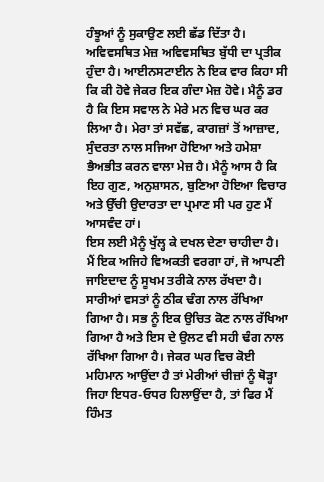ਹੰਝੂਆਂ ਨੂੰ ਸੁਕਾਉਣ ਲਈ ਛੱਡ ਦਿੱਤਾ ਹੈ।
ਅਵਿਵਸਥਿਤ ਮੇਜ਼ ਅਵਿਵਸਥਿਤ ਬੁੱਧੀ ਦਾ ਪ੍ਰਤੀਕ ਹੁੰਦਾ ਹੈ। ਆਈਨਸਟਾਈਨ ਨੇ ਇਕ ਵਾਰ ਕਿਹਾ ਸੀ ਕਿ ਕੀ ਹੋਵੇ ਜੇਕਰ ਇਕ ਗੰਦਾ ਮੇਜ਼ ਹੋਵੇ। ਮੈਨੂੰ ਡਰ ਹੈ ਕਿ ਇਸ ਸਵਾਲ ਨੇ ਮੇਰੇ ਮਨ ਵਿਚ ਘਰ ਕਰ ਲਿਆ ਹੈ। ਮੇਰਾ ਤਾਂ ਸਵੱਛ, ਕਾਗਜ਼ਾਂ ਤੋਂ ਆਜ਼ਾਦ, ਸੁੰਦਰਤਾ ਨਾਲ ਸਜਿਆ ਹੋਇਆ ਅਤੇ ਹਮੇਸ਼ਾ ਭੈਅਭੀਤ ਕਰਨ ਵਾਲਾ ਮੇਜ਼ ਹੈ। ਮੈਨੂੰ ਆਸ ਹੈ ਕਿ ਇਹ ਗੁਣ, ਅਨੁਸ਼ਾਸਨ, ਬੁਣਿਆ ਹੋਇਆ ਵਿਚਾਰ ਅਤੇ ਉੱਚੀ ਉਦਾਰਤਾ ਦਾ ਪ੍ਰਮਾਣ ਸੀ ਪਰ ਹੁਣ ਮੈਂ ਆਸਵੰਦ ਹਾਂ।
ਇਸ ਲਈ ਮੈਨੂੰ ਖੁੱਲ੍ਹ ਕੇ ਦਖਲ ਦੇਣਾ ਚਾਹੀਦਾ ਹੈ। ਮੈਂ ਇਕ ਅਜਿਹੇ ਵਿਅਕਤੀ ਵਰਗਾ ਹਾਂ, ਜੋ ਆਪਣੀ ਜਾਇਦਾਦ ਨੂੰ ਸੂਖਮ ਤਰੀਕੇ ਨਾਲ ਰੱਖਦਾ ਹੈ। ਸਾਰੀਆਂ ਵਸਤਾਂ ਨੂੰ ਠੀਕ ਢੰਗ ਨਾਲ ਰੱਖਿਆ ਗਿਆ ਹੈ। ਸਭ ਨੂੰ ਇਕ ਉਚਿਤ ਕੋਣ ਨਾਲ ਰੱਖਿਆ ਗਿਆ ਹੈ ਅਤੇ ਇਸ ਦੇ ਉਲਟ ਵੀ ਸਹੀ ਢੰਗ ਨਾਲ ਰੱਖਿਆ ਗਿਆ ਹੈ। ਜੇਕਰ ਘਰ ਵਿਚ ਕੋਈ ਮਹਿਮਾਨ ਆਉਂਦਾ ਹੈ ਤਾਂ ਮੇਰੀਆਂ ਚੀਜ਼ਾਂ ਨੂੰ ਥੋੜ੍ਹਾ ਜਿਹਾ ਇਧਰ-ਓਧਰ ਹਿਲਾਉਂਦਾ ਹੈ, ਤਾਂ ਫਿਰ ਮੈਂ ਹਿੰਮਤ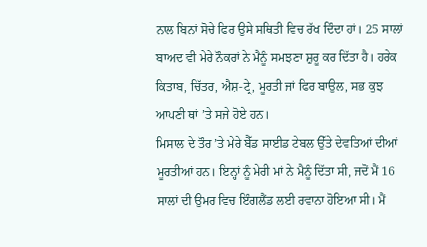ਨਾਲ ਬਿਨਾਂ ਸੋਚੇ ਫਿਰ ਉਸੇ ਸਥਿਤੀ ਵਿਚ ਰੱਖ ਦਿੰਦਾ ਹਾਂ। 25 ਸਾਲਾਂ ਬਾਅਦ ਵੀ ਮੇਰੇ ਨੌਕਰਾਂ ਨੇ ਮੈਨੂੰ ਸਮਝਣਾ ਸ਼ੁਰੂ ਕਰ ਦਿੱਤਾ ਹੈ। ਹਰੇਕ ਕਿਤਾਬ, ਚਿੱਤਰ, ਐਸ਼-ਟ੍ਰੇ, ਮੂਰਤੀ ਜਾਂ ਫਿਰ ਬਾਉਲ, ਸਭ ਕੁਝ ਆਪਣੀ ਥਾਂ ’ਤੇ ਸਜੇ ਹੋਏ ਹਨ।
ਮਿਸਾਲ ਦੇ ਤੌਰ ’ਤੇ ਮੇਰੇ ਬੈੱਡ ਸਾਈਡ ਟੇਬਲ ਉੱਤੇ ਦੇਵਤਿਆਂ ਦੀਆਂ ਮੂਰਤੀਆਂ ਹਨ। ਇਨ੍ਹਾਂ ਨੂੰ ਮੇਰੀ ਮਾਂ ਨੇ ਮੈਨੂੰ ਦਿੱਤਾ ਸੀ, ਜਦੋਂ ਮੈਂ 16 ਸਾਲਾਂ ਦੀ ਉਮਰ ਵਿਚ ਇੰਗਲੈਂਡ ਲਈ ਰਵਾਨਾ ਹੋਇਆ ਸੀ। ਮੈਂ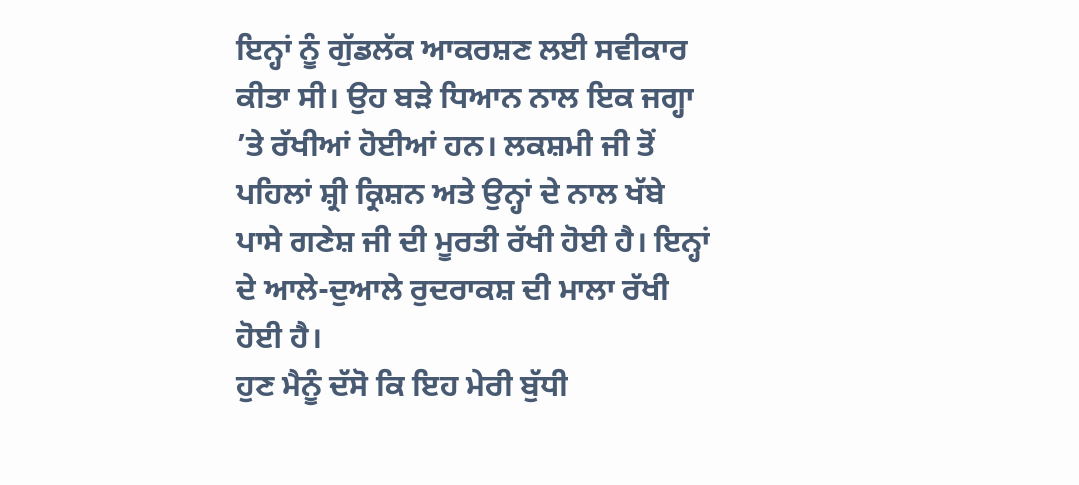ਇਨ੍ਹਾਂ ਨੂੰ ਗੁੱਡਲੱਕ ਆਕਰਸ਼ਣ ਲਈ ਸਵੀਕਾਰ ਕੀਤਾ ਸੀ। ਉਹ ਬੜੇ ਧਿਆਨ ਨਾਲ ਇਕ ਜਗ੍ਹਾ ’ਤੇ ਰੱਖੀਆਂ ਹੋਈਆਂ ਹਨ। ਲਕਸ਼ਮੀ ਜੀ ਤੋਂ ਪਹਿਲਾਂ ਸ਼੍ਰੀ ਕ੍ਰਿਸ਼ਨ ਅਤੇ ਉਨ੍ਹਾਂ ਦੇ ਨਾਲ ਖੱਬੇ ਪਾਸੇ ਗਣੇਸ਼ ਜੀ ਦੀ ਮੂਰਤੀ ਰੱਖੀ ਹੋਈ ਹੈ। ਇਨ੍ਹਾਂ ਦੇ ਆਲੇ-ਦੁਆਲੇ ਰੁਦਰਾਕਸ਼ ਦੀ ਮਾਲਾ ਰੱਖੀ ਹੋਈ ਹੈ।
ਹੁਣ ਮੈਨੂੰ ਦੱਸੋ ਕਿ ਇਹ ਮੇਰੀ ਬੁੱਧੀ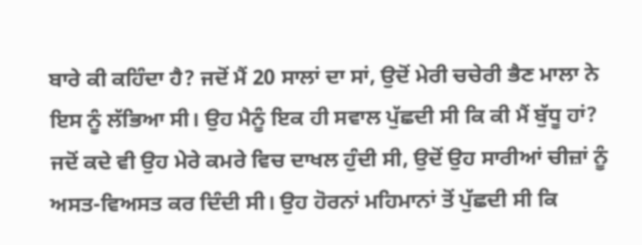ਬਾਰੇ ਕੀ ਕਹਿੰਦਾ ਹੈ? ਜਦੋਂ ਮੈਂ 20 ਸਾਲਾਂ ਦਾ ਸਾਂ, ਉਦੋਂ ਮੇਰੀ ਚਚੇਰੀ ਭੈਣ ਮਾਲਾ ਨੇ ਇਸ ਨੂੰ ਲੱਭਿਆ ਸੀ। ਉਹ ਮੈਨੂੰ ਇਕ ਹੀ ਸਵਾਲ ਪੁੱਛਦੀ ਸੀ ਕਿ ਕੀ ਮੈਂ ਬੁੱਧੂ ਹਾਂ? ਜਦੋਂ ਕਦੇ ਵੀ ਉਹ ਮੇਰੇ ਕਮਰੇ ਵਿਚ ਦਾਖਲ ਹੁੰਦੀ ਸੀ, ਉਦੋਂ ਉਹ ਸਾਰੀਆਂ ਚੀਜ਼ਾਂ ਨੂੰ ਅਸਤ-ਵਿਅਸਤ ਕਰ ਦਿੰਦੀ ਸੀ। ਉਹ ਹੋਰਨਾਂ ਮਹਿਮਾਨਾਂ ਤੋਂ ਪੁੱਛਦੀ ਸੀ ਕਿ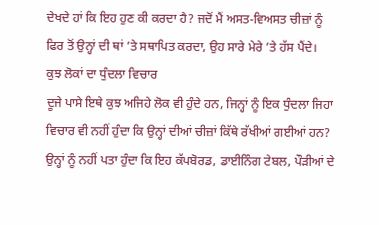ਦੇਖਦੇ ਹਾਂ ਕਿ ਇਹ ਹੁਣ ਕੀ ਕਰਦਾ ਹੈ? ਜਦੋਂ ਮੈਂ ਅਸਤ-ਵਿਅਸਤ ਚੀਜ਼ਾਂ ਨੂੰ ਫਿਰ ਤੋਂ ਉਨ੍ਹਾਂ ਦੀ ਥਾਂ ’ਤੇ ਸਥਾਪਿਤ ਕਰਦਾ, ਉਹ ਸਾਰੇ ਮੇਰੇ ’ਤੇ ਹੱਸ ਪੈਂਦੇ।
ਕੁਝ ਲੋਕਾਂ ਦਾ ਧੁੰਦਲਾ ਵਿਚਾਰ
ਦੂਜੇ ਪਾਸੇ ਇਥੇ ਕੁਝ ਅਜਿਹੇ ਲੋਕ ਵੀ ਹੁੰਦੇ ਹਨ, ਜਿਨ੍ਹਾਂ ਨੂੰ ਇਕ ਧੁੰਦਲਾ ਜਿਹਾ ਵਿਚਾਰ ਵੀ ਨਹੀਂ ਹੁੰਦਾ ਕਿ ਉਨ੍ਹਾਂ ਦੀਆਂ ਚੀਜ਼ਾਂ ਕਿੱਥੇ ਰੱਖੀਆਂ ਗਈਆਂ ਹਨ? ਉਨ੍ਹਾਂ ਨੂੰ ਨਹੀਂ ਪਤਾ ਹੁੰਦਾ ਕਿ ਇਹ ਕੱਪਬੋਰਡ, ਡਾਈਨਿੰਗ ਟੇਬਲ, ਪੌੜੀਆਂ ਦੇ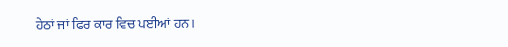ਹੇਠਾਂ ਜਾਂ ਫਿਰ ਕਾਰ ਵਿਚ ਪਈਆਂ ਹਨ।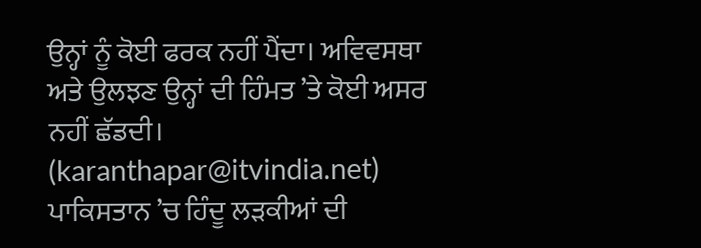ਉਨ੍ਹਾਂ ਨੂੰ ਕੋਈ ਫਰਕ ਨਹੀਂ ਪੈਂਦਾ। ਅਵਿਵਸਥਾ ਅਤੇ ਉਲਝਣ ਉਨ੍ਹਾਂ ਦੀ ਹਿੰਮਤ ’ਤੇ ਕੋਈ ਅਸਰ ਨਹੀਂ ਛੱਡਦੀ।
(karanthapar@itvindia.net)
ਪਾਕਿਸਤਾਨ ’ਚ ਹਿੰਦੂ ਲੜਕੀਆਂ ਦੀ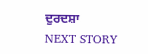ਦੁਰਦਸ਼ਾ
NEXT STORY